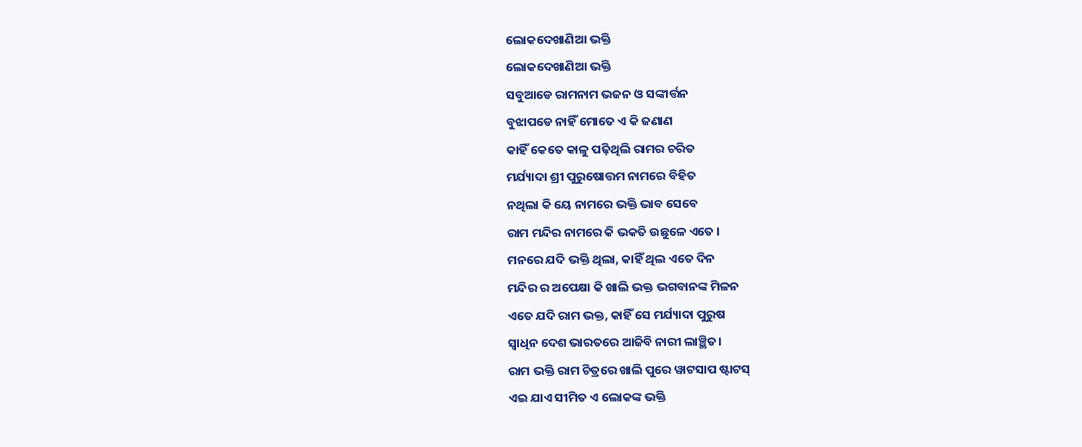ଲୋକଦେଖାଣିଆ ଭକ୍ତି
ଲୋକଦେଖାଣିଆ ଭକ୍ତି
ସବୁଆଡେ ରାମନାମ ଭଜନ ଓ ସଙ୍କୀର୍ତ୍ତନ
ବୁଝାପଡେ ନାହିଁ ମୋତେ ଏ କି ଜଣାଣ
କାହିଁ କେତେ କାଳୁ ପଢ଼ିଥିଲି ରାମର ଚରିତ
ମର୍ଯ୍ୟାଦା ଶ୍ରୀ ପୁରୁଷୋତ୍ତମ ନାମରେ ବିହିତ
ନଥିଲା କି ୟେ ନାମରେ ଭକ୍ତି ଭାବ ସେବେ
ରାମ ମନ୍ଦିର ନାମରେ କି ଭକତି ଉଛୁଳେ ଏତେ ।
ମନରେ ଯଦି ଭକ୍ତି ଥିଲା, କାହିଁ ଥିଲ ଏତେ ଦିନ
ମନ୍ଦିର ର ଅପେକ୍ଷା କି ଖାଲି ଭକ୍ତ ଭଗବାନଙ୍କ ମିଳନ
ଏତେ ଯଦି ରାମ ଭକ୍ତ, କାହିଁ ସେ ମର୍ଯ୍ୟାଦା ପୁରୁଷ
ସ୍ବାଧିନ ଦେଶ ଭାରତରେ ଆଜିବି ନାରୀ ଲାଞ୍ଛିତ।
ରାମ ଭକ୍ତି ରାମ ଚିତ୍ରରେ ଖାଲି ପୁରେ ୱାଟସାପ ଷ୍ଟାଟସ୍
ଏଇ ଯାଏ ସୀମିତ ଏ ଲୋକଙ୍କ ଭକ୍ତି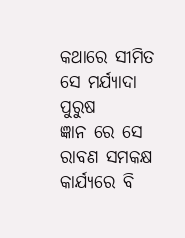କଥାରେ ସୀମିତ ସେ ମର୍ଯ୍ୟାଦା ପୁରୁଷ
ଜ୍ଞାନ ରେ ସେ ରାବଣ ସମକକ୍ଷ କାର୍ଯ୍ୟରେ ବି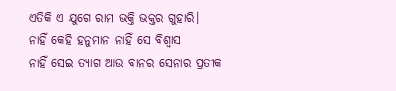ଏତିକି ଏ ଯୁଗେ ରାମ ଭକ୍ତି ଭକ୍ତର ଗୁହାରି।
ନାହିଁ କେହି ହନୁମାନ ନାହିଁ ସେ ବିଶ୍ୱାସ
ନାହିଁ ସେଇ ତ୍ୟାଗ ଆଉ ବାନର ସେନାର ପ୍ରତୀକ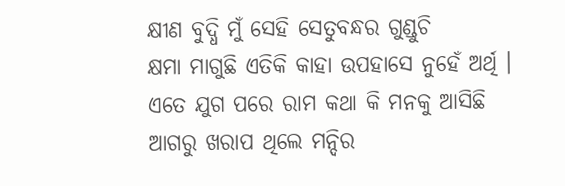କ୍ଷୀଣ ବୁଦ୍ଧି ମୁଁ ସେହି ସେତୁବନ୍ଧର ଗୁଣ୍ଡୁଚି
କ୍ଷମା ମାଗୁଛି ଏତିକି କାହା ଉପହାସେ ନୁହେଁ ଅର୍ଥି ।
ଏତେ ଯୁଗ ପରେ ରାମ କଥା କି ମନକୁ ଆସିଛି
ଆଗରୁ ଖରାପ ଥିଲେ ମନ୍ଦିର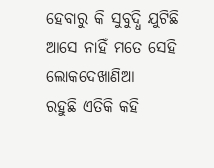ହେବାରୁ କି ସୁବୁଦ୍ଧି ଯୁଟିଛି
ଆସେ ନାହିଁ ମତେ ସେହି ଲୋକଦେଖାଣିଆ
ରହୁଛି ଏତିକି କହି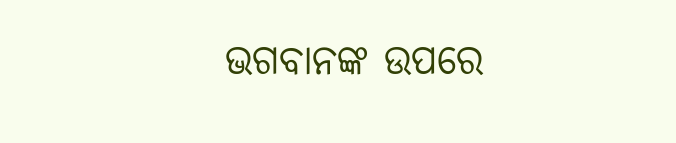ଭଗବାନଙ୍କ ଉପରେ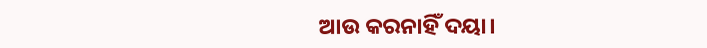ଆଉ କରନାହିଁ ଦୟା।